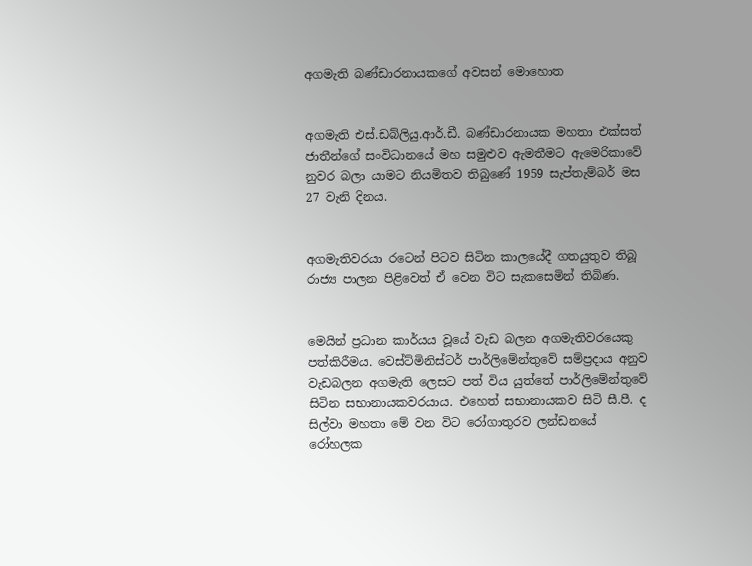අගමැති බණ්ඩාරනායකගේ අවසන් මොහොත


අගමැති එස්.ඩබ්ලියු.ආර්.ඩී. බණ්ඩාරනායක මහතා එක්සත් ජාතීන්ගේ සංවිධානයේ මහ සමුළුව ඇමතීමට ඇමෙරිකාවේ නුවර බලා යාමට නියමිතව තිබුණේ 1959 සැප්තැම්බර් මස 27 වැනි දිනය.


අගමැතිවරයා රටෙන් පිටව සිටින කාලයේදී ගතයුතුව තිබූ රාජ්‍ය පාලන පිළිවෙත් ඒ වෙන විට සැකසෙමින් තිබිණ.


මෙයින් ප්‍රධාන කාර්යය වූයේ වැඩ බලන අගමැතිවරයෙකු පත්කිරීමය. වෙස්ට්මිනිස්ටර් පාර්ලිමේන්තුවේ සම්ප්‍රදාය අනුව වැඩබලන අගමැති ලෙසට පත් විය යුත්තේ පාර්ලිමේන්තුවේ සිටින සභානායකවරයාය. එහෙත් සභානායකව සිටි සී.පී. ද සිල්වා මහතා මේ වන විට රෝගාතුරව ලන්ඩනයේ රෝහලක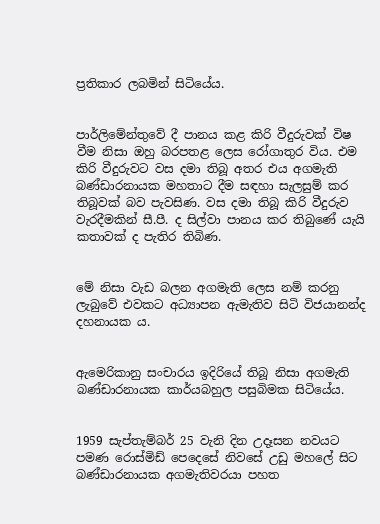ප්‍රතිකාර ලබමින් සිටියේය.


පාර්ලිමේන්තුවේ දී පානය කළ කිරි වීදුරුවක් විෂ වීම නිසා ඔහු බරපතළ ලෙස රෝගාතුර විය. එම කිරි වීදුරුවට වස දමා තිබූ අතර එය අගමැති බණ්ඩාරනායක මහතාට දීම සඳහා සැලසුම් කර තිබූවක් බව පැවසිණ. වස දමා තිබූ කිරි වීදුරුව වැරදීමකින් සී.පී. ද සිල්වා පානය කර තිබුණේ යැයි කතාවක් ද පැතිර තිබිණ.


මේ නිසා වැඩ බලන අගමැති ලෙස නම් කරනු ලැබුවේ එවකට අධ්‍යාපන ඇමැතිව සිටි විජයානන්ද දහනායක ය.


ඇමෙරිකානු සංචාරය ඉදිරියේ තිබූ නිසා අගමැති බණ්ඩාරනායක කාර්යබහුල පසුබිමක සිටියේය.


1959 සැප්තැම්බර් 25 වැනි දින උදෑසන නවයට පමණ රොස්මිඩ් පෙදෙසේ නිවසේ උඩු මහලේ සිට බණ්ඩාරනායක අගමැතිවරයා පහත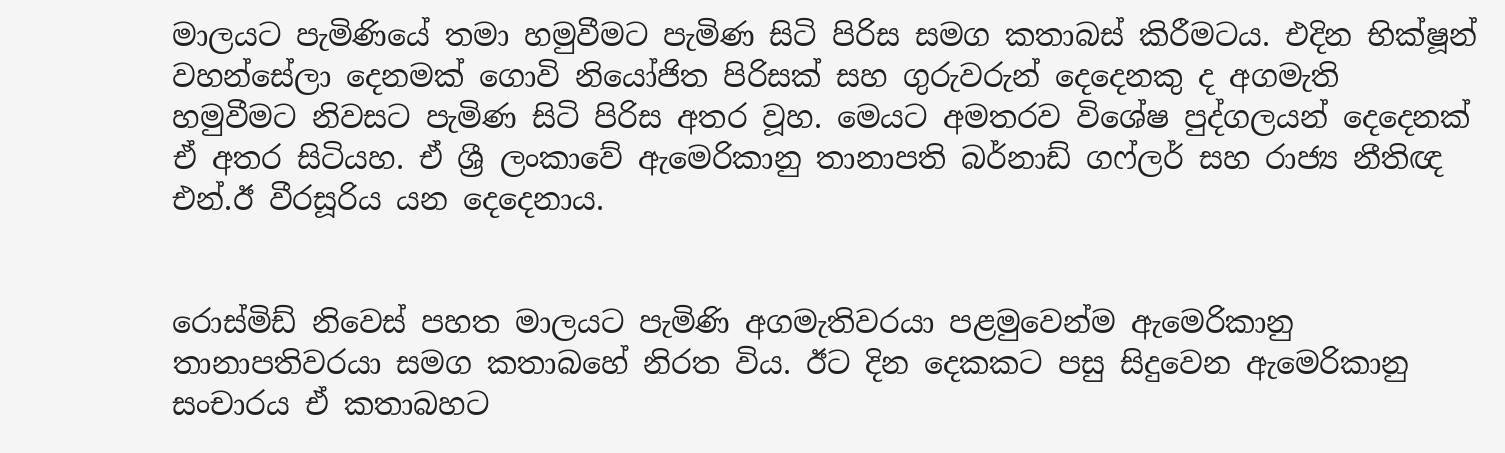මාලයට පැමිණියේ තමා හමුවීමට පැමිණ සිටි පිරිස සමග කතාබස් කිරීමටය. එදින භික්ෂූන් වහන්සේලා දෙනමක් ගොවි නියෝජිත පිරිසක් සහ ගුරුවරුන් දෙදෙනකු ද අගමැති හමුවීමට නිවසට පැමිණ සිටි පිරිස අතර වූහ. මෙයට අමතරව විශේෂ පුද්ගලයන් දෙදෙනක් ඒ අතර සිටියහ. ඒ ශ්‍රී ලංකාවේ ඇමෙරිකානු තානාපති බර්නාඩ් ගෆ්ලර් සහ රාජ්‍ය නීතිඥ එන්.ඊ වීරසූරිය යන දෙදෙනාය.


රොස්මිඩ් නිවෙස් පහත මාලයට පැමිණි අගමැතිවරයා පළමුවෙන්ම ඇමෙරිකානු තානාපතිවරයා සමග කතාබහේ නිරත විය. ඊට දින දෙකකට පසු සිදුවෙන ඇමෙරිකානු සංචාරය ඒ කතාබහට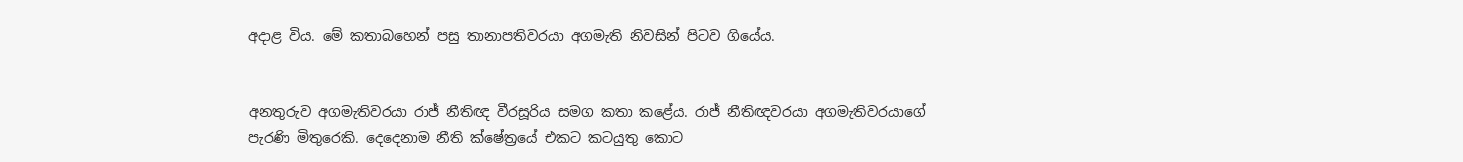අද‌ාළ විය. මේ කතාබහෙන් පසු තානාපතිවරයා අගමැති නිවසින් පිටව ගියේය.


අනතුරුව අගමැතිවරයා රාජ්‍ නීතිඥ වීරසූරිය සමග කතා කළේය. රාජ්‍ නීතිඥවරයා අගමැතිවරයාගේ පැරණි මිතුරෙකි. දෙදෙනාම නීති ක්ෂේත්‍රයේ එකට කටයුතු කොට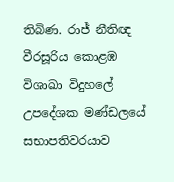තිබිණ. රාජ්‍ නීතිඥ වීරසූරිය කොළඹ විශාඛා විදුහලේ උපදේශක මණ්ඩලයේ සභාපතිවරයාව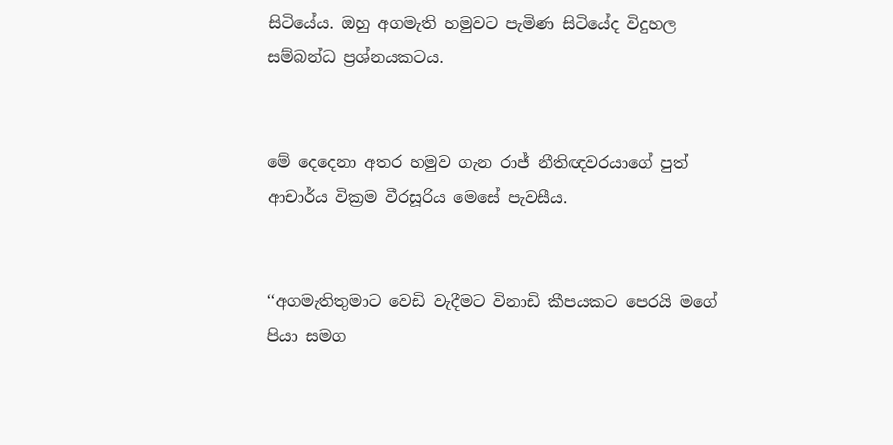සිටියේය. ඔහු අගමැති හමුවට පැමිණ සිටියේද විදුහල සම්බන්ධ ප්‍රශ්නයකටය.


මේ දෙදෙනා අතර හමුව ගැන රාජ්‍ නීතිඥවරයාගේ පුත් ආචාර්ය වික්‍රම වීරසූරිය මෙසේ පැවසීය.


‘‘අගමැතිතුමාට වෙඩි වැදීමට විනාඩි කීපයකට පෙරයි මගේ පියා සමග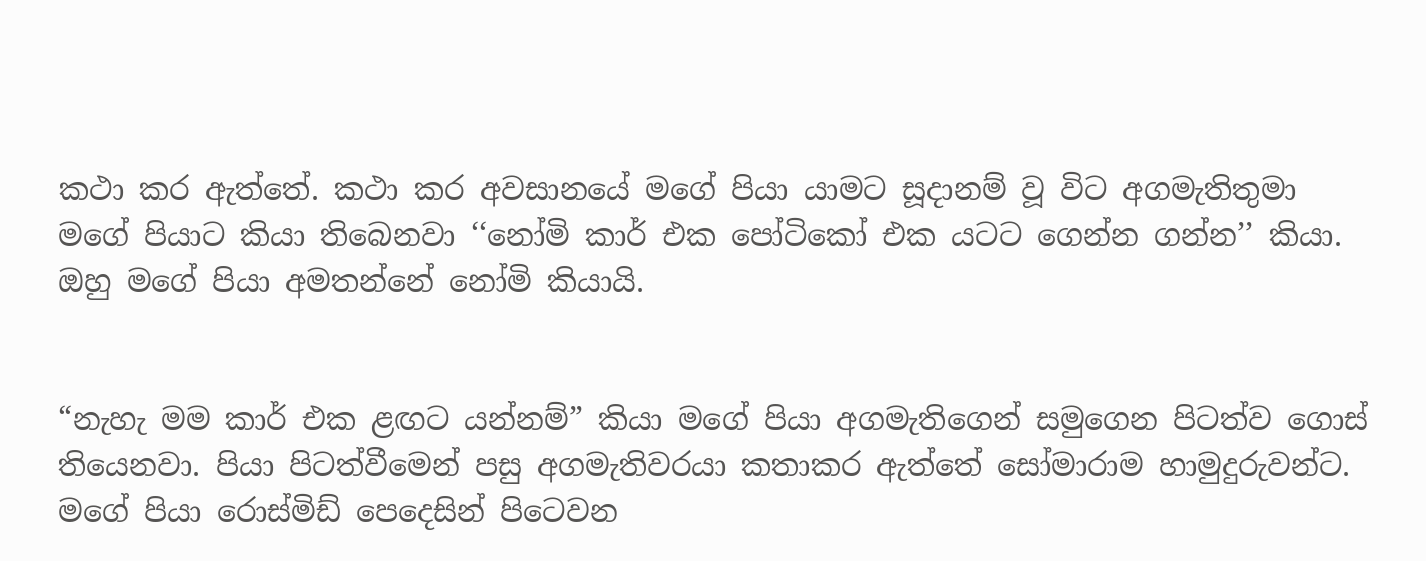කථා කර ඇත්තේ. කථා කර අවසානයේ මගේ පියා යාමට සූදානම් වූ විට අගමැතිතුමා මගේ පියාට කියා තිබෙනවා ‘‘නෝමි කාර් එක පෝටිකෝ එක යටට ගෙන්න ගන්න’’ කියා. ඔහු මගේ පියා අමතන්නේ නෝමි කියායි.


“නැහැ මම කාර් එක ළඟට යන්නම්” කියා මගේ පියා අගමැතිගෙන් සමුගෙන පිටත්ව ගොස් තියෙනවා. පියා පිටත්වීමෙන් පසු අගමැතිවරයා කතාකර ඇත්තේ සෝමාරාම හාමුදුරුවන්ට. මගේ පියා රොස්මිඩ් පෙදෙසින් පිටෙවන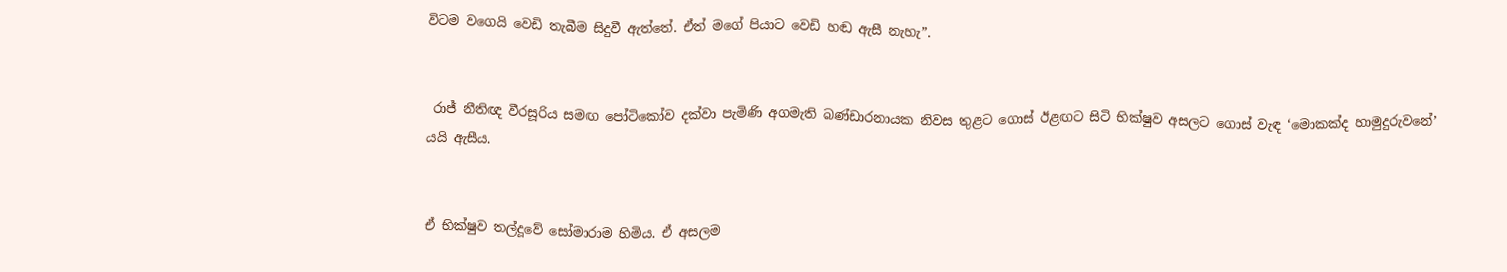විටම වගෙයි වෙඩි තැබීම සිදුවී ඇත්තේ. ඒත් මගේ පියාට වෙඩි හඬ ඇසී නැහැ”.


 රාජ්‍ නීතිඥ වීරසූරිය සමඟ පෝටිකෝව දක්වා පැමිණි අගමැති බණ්ඩාරනායක නිවස තුළට ගොස් ඊළඟට සිටි භික්ෂුව අසලට ගොස් වැඳ ‘මොකක්ද හාමුදුරුවනේ’ යයි ඇසීය.


ඒ භික්ෂුව තල්දූවේ සෝමාරාම හිමිය. ඒ අසලම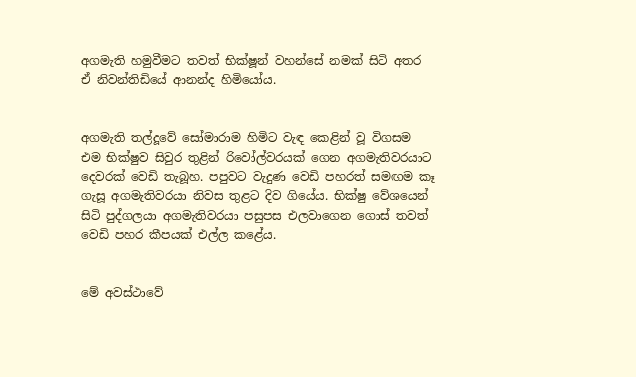අගමැති හමුවීමට තවත් භික්ෂූන් වහන්සේ නමක් සිටි අතර ඒ නිවන්තිඩියේ ආනන්ද හිමියෝය.


අගමැති තල්දූවේ සෝමාරාම හිමිට වැඳ කෙළින් වූ විගසම එම භික්ෂුව සිවුර තුළින් රිවෝල්වරයක් ගෙන අගමැතිවරයාට දෙවරක් වෙඩි තැබූහ. පපුවට වැදුණ වෙඩි පහරත් සමඟම කෑ ගැසූ අගමැතිවරයා නිවස තුළට දිව ගියේය. භික්ෂු වේශයෙන් සිටි පුද්ගලයා අගමැතිවරයා පසුපස එලවාගෙන ගොස් තවත් වෙඩි පහර කීපයක් එල්ල කළේය.


මේ අවස්ථාවේ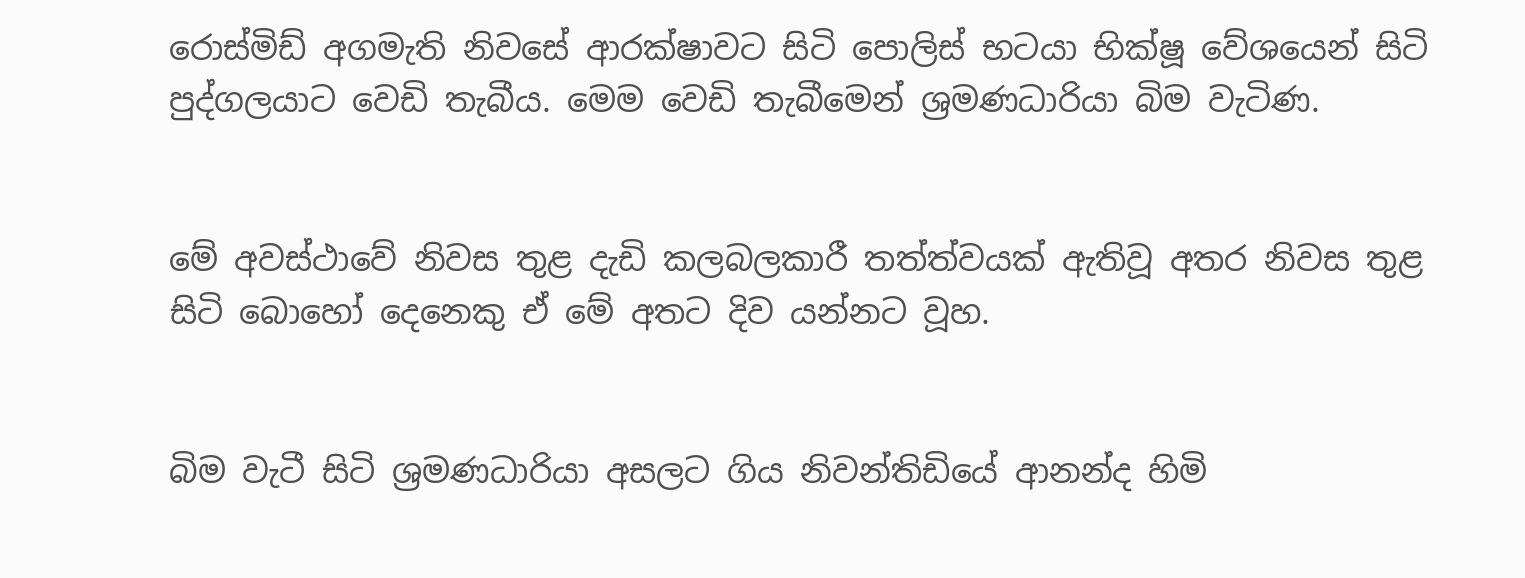රොස්මිඩ් අගමැති නිවසේ ආරක්ෂාවට සිටි පොලිස් භටයා භික්ෂූ වේශයෙන් සිටි පුද්ගලයාට වෙඩි තැබීය. මෙම වෙඩි තැබීමෙන් ශ්‍රමණධාරියා බිම වැටිණ.


මේ අවස්ථාවේ නිවස තුළ දැඩි කලබලකාරී තත්ත්වයක් ඇතිවූ අතර නිවස තුළ සිටි බොහෝ දෙනෙකු ඒ මේ අතට දිව යන්නට වූහ.


බිම වැටී සිටි ශ්‍රමණධාරියා අසලට ගිය නිවන්තිඩියේ ආනන්ද හිමි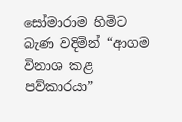සෝමාරාම හිමිට බැණ වදිමින් “ආගම විනාශ කළ පව්කාරයා”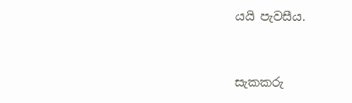යයි පැවසීය.


සැකකරු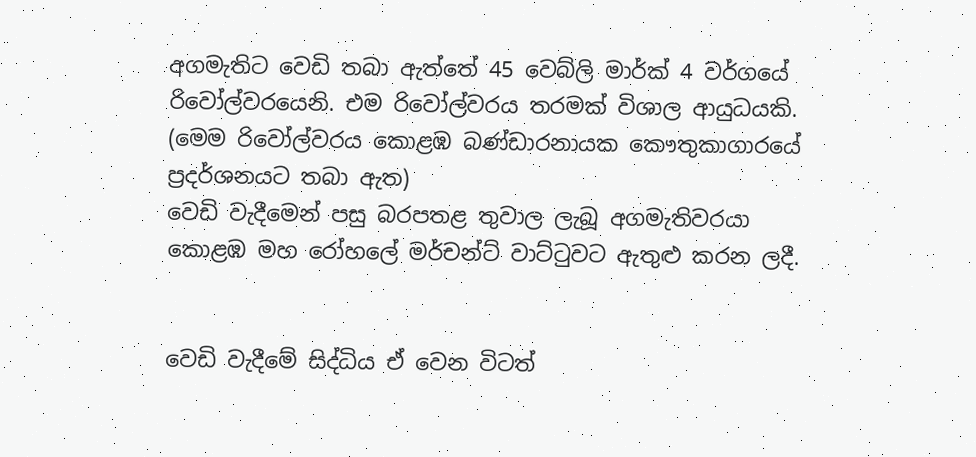අගමැතිට වෙඩි තබා ඇත්තේ 45 වෙබ්ලි මාර්ක් 4 වර්ගයේ රිවෝල්වරයෙනි. එම රිවෝල්වරය තරමක් විශාල ආයුධයකි. (මෙම රිවෝල්වරය කොළඹ බණ්ඩාරනායක කෞතුකාගාරයේ ප්‍රදර්ශනයට තබා ඇත)
වෙඩි වැදීමෙන් පසු බරපතළ තුවාල ලැබූ අගමැතිවරයා කොළඹ මහ රෝහලේ මර්චන්ට් වාට්ටුවට ඇතුළු කරන ලදී.


වෙඩි වැදීමේ සිද්ධිය ඒ වෙන විටත්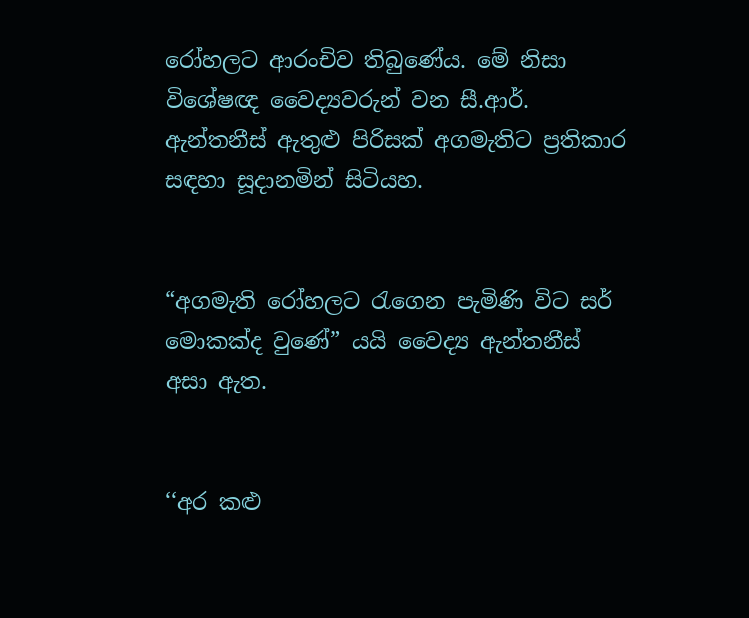රෝහලට ආරංචිව තිබුණේය. මේ නිසා විශේෂඥ වෛද්‍යවරුන් වන සී.ආර්. ඇන්තනීස් ඇතුළු පිරිසක් අගමැතිට ප්‍රතිකාර සඳහා සූදානමින් සිටියහ.


“අගමැති රෝහලට රැගෙන පැමිණි විට සර් මොකක්ද වුණේ” යයි වෛද්‍ය ඇන්තනීස් අසා ඇත.


‘‘අර කළු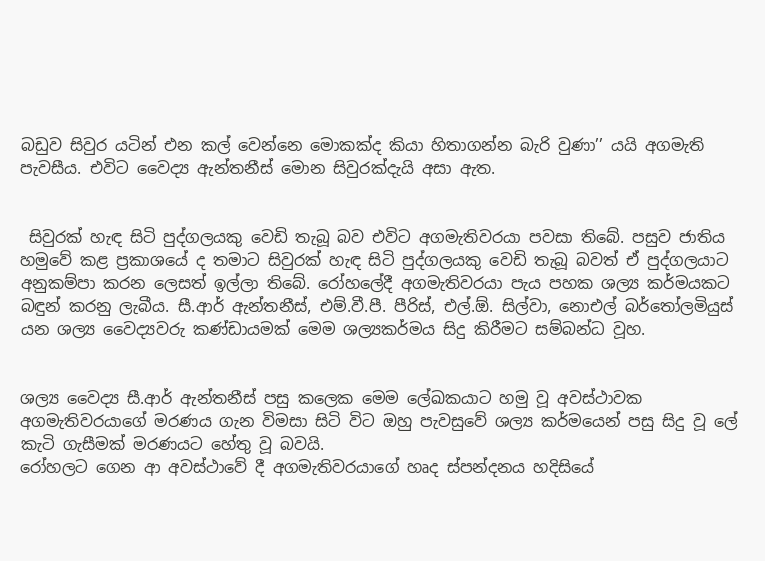බඩුව සිවුර යටින් එන කල් වෙන්නෙ මොකක්ද කියා හිතාගන්න බැරි වුණා’’ යයි අගමැති පැවසීය. එවිට වෛද්‍ය ඇන්තනීස් මොන සිවුරක්දැයි අසා ඇත.


 සිවුරක් හැඳ සිටි පුද්ගලයකු වෙඩි තැබූ බව එවිට අගමැතිවරයා පවසා තිබේ. පසුව ජාතිය හමුවේ කළ ප්‍රකාශයේ ද තමාට සිවුරක් හැඳ සිටි පුද්ගලයකු වෙඩි තැබූ බවත් ඒ පුද්ගලයාට අනුකම්පා කරන ලෙසත් ඉල්ලා තිබේ. රෝහලේදී අගමැතිවරයා පැය පහක ශල්‍ය කර්මයකට බඳුන් කරනු ලැබීය. සී.ආර් ඇන්තනීස්, එම්.වී.පී. පීරිස්, එල්.ඕ. සිල්වා, නොඑල් බර්තෝලමියුස් යන ශල්‍ය වෛද්‍යවරු කණ්ඩායමක් මෙම ශල්‍යකර්මය සිදු කිරීමට සම්බන්ධ වූහ.


ශල්‍ය වෛද්‍ය සී.ආර් ඇන්තනීස් පසු කලෙක මෙම ලේඛකයාට හමු වූ අවස්ථාවක අගමැතිවරයාගේ මරණය ගැන විමසා සිටි විට ඔහු පැවසුවේ ශල්‍ය කර්මයෙන් පසු සිදු වූ ලේ කැටි ගැසීමක් මරණයට හේතු වූ බවයි.
රෝහලට ගෙන ආ අවස්ථාවේ දී අගමැතිවරයාගේ හෘද ස්පන්දනය හදිසියේ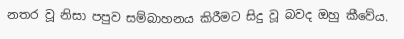නතර වූ නිසා පපුව සම්බාහනය කිරීමට සිදු වූ බවද ඔහු කීවේය.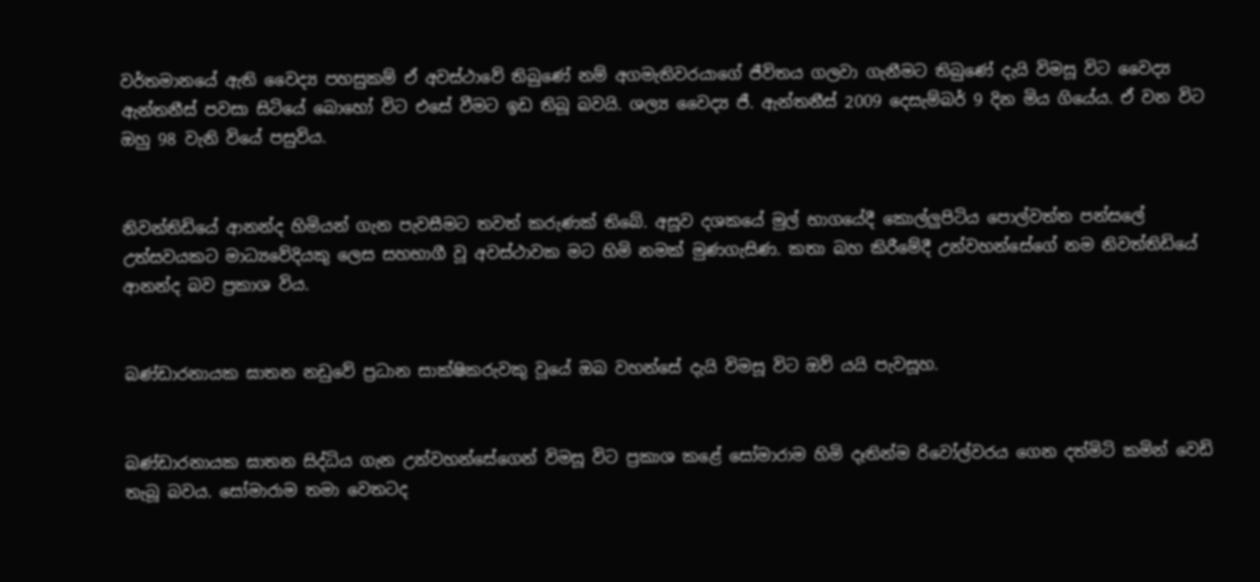වර්තමානයේ ඇති වෛද්‍ය පහසුකම් ඒ අවස්ථාවේ තිබුණේ නම් අගමැතිවරයාගේ ජීවිතය ගලවා ගැනීමට තිබුණේ දැයි විමසූ විට වෛද්‍ය ඇන්තනීස් පවසා සිටියේ බොහෝ විට එසේ වීමට ඉඩ තිබූ බවයි. ශල්‍ය වෛද්‍ය ජී. ඇන්තනීස් 2009 දෙසැම්බර් 9 දින මිය ගියේය. ඒ වන විට ඔහු 98 වැනි වියේ පසුවිය.


නිවන්තිඩියේ ආනන්ද හිමියන් ගැන පැවසීමට තවත් කරුණක් තිබේ. අසූව දශකයේ මුල් භාගයේදී කොල්ලුපිටිය පොල්වත්ත පන්සලේ උත්සවයකට මාධ්‍යවේදියකු ලෙස සහභාගී වූ අවස්ථාවක මට හිමි නමක් මුණගැසිණ. කතා බහ කිරීමේදී උන්වහන්සේගේ නම නිවත්තිඩියේ ආනන්ද බව ප්‍රකාශ විය.


බණ්ඩාරනායක ඝාතන නඩුවේ ප්‍රධාන සාක්ෂිකරුවකු වූයේ ඔබ වහන්සේ දැයි විමසූ විට ඔව් යයි පැවසූහ.


බණ්ඩාරනායක ඝාතන සිද්ධිය ගැන උන්වහන්සේගෙන් විමසූ විට ප්‍රකාශ කළේ සෝමාරාම හිමි දෑතින්ම රිවෝල්වරය ගෙන දත්මිටි කමින් වෙඩි තැබූ බවය. සෝමාරාම තමා වෙතටද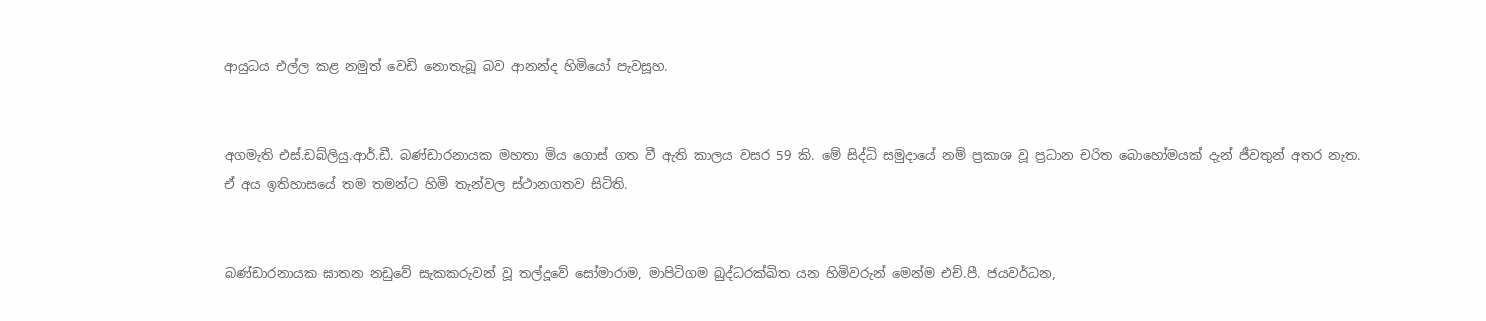ආයුධය එල්ල කළ නමුත් වෙඩි නොතැබූ බව ආනන්ද හිමියෝ පැවසූහ.


අගමැති එස්.ඩබ්ලියු.ආර්.ඩී. බණ්ඩාරනායක මහතා මිය ගොස් ගත වී ඇති කාලය වසර 59 කි. මේ සිද්ධි සමුද‌ායේ නම් ප්‍රකාශ වූ ප්‍රධාන චරිත බොහෝමයක් දැන් ජීවතුන් අතර නැත.
ඒ අය ඉතිහාසයේ තම තමන්ට හිමි තැන්වල ස්ථානගතව සිටිති.


බණ්ඩාරනායක ඝාතන නඩුවේ සැකකරුවන් වූ තල්දූවේ සෝමාරාම, මාපිටිගම බුද්ධරක්ඛිත යන හිමිවරුන් මෙන්ම එච්.පී. ජයවර්ධන,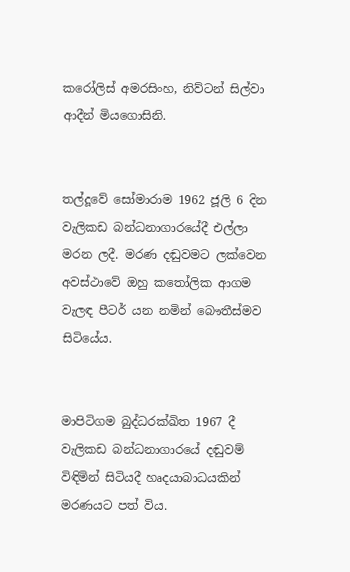කරෝලිස් අමරසිංහ, නිව්ටන් සිල්වා ආදීන් මියගොසිනි.


තල්දූවේ සෝමාරාම 1962 ජූලි 6 දින වැලිකඩ බන්ධනාගාරයේදී එල්ලා මරන ලදී. මරණ දඬුවමට ලක්වෙන අවස්ථාවේ ඔහු කතෝලික ආගම වැලඳ පීටර් යන නමින් බෞතීස්මව සිටියේය.


මාපිටිගම බුද්ධරක්ඛිත 1967 දී වැලිකඩ බන්ධනාගාරයේ දඬුවම් විඳිමින් සිටියදී හෘදයාබාධයකින් මරණයට පත් විය.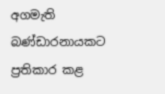අගමැති බණ්ඩාරනායකට ප්‍රතිකාර කළ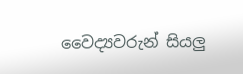වෛද්‍යවරුන් සියලු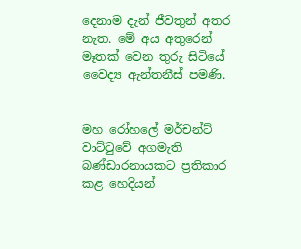දෙනාම දැන් ජීවතුන් අතර නැත. මේ අය අතුරෙන් මෑතක් වෙන තුරු සිටියේ වෛද්‍ය ඇන්තනීස් පමණි.


මහ රෝහලේ මර්චන්ට් වාට්ටුවේ අගමැති බණ්ඩාරනායකට ප්‍රතිකාර කළ හෙදියන්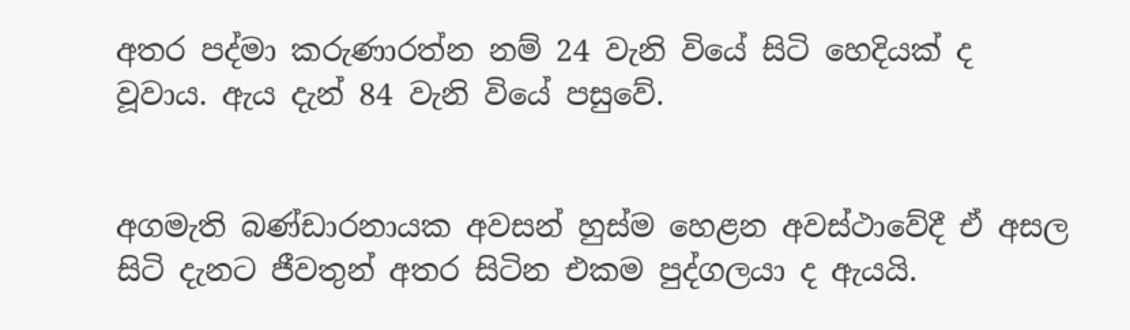අතර පද්මා කරුණාරත්න නම් 24 වැනි වියේ සිටි හෙදියක් ද වූවාය. ඇය දැන් 84 වැනි වියේ පසුවේ.


අගමැති බණ්ඩාරනායක අවසන් හුස්ම හෙළන අවස්ථාවේදී ඒ අසල සිටි දැනට ජීවතුන් අතර සිටින එකම පුද්ගලයා ද ඇයයි.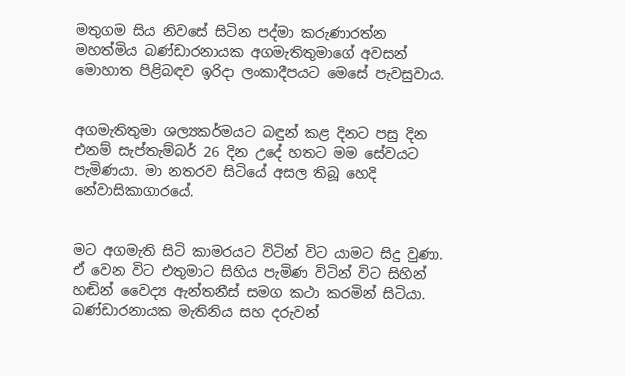මතුගම සිය නිවසේ සිටින පද්මා කරුණාරත්න මහත්මිය බණ්ඩාරනායක අගමැතිතුමාගේ අවසන් මොහාත පිළිබඳව ඉරිදා ලංකාදීපයට මෙසේ පැවසුවාය.


අගමැතිතුමා ශල්‍යකර්මයට බඳුන් කළ දිනට පසු දින එනම් සැප්තැම්බර් 26 දින උදේ හතට මම සේවයට පැමිණයා. මා නතරව සිටියේ අසල තිබූ හෙදි නේවාසිකාගාරයේ.


මට අගමැති සිටි කාමරයට විටින් විට යාමට සිදු වුණා. ඒ වෙන විට එතුමාට සිහිය පැමිණ විටින් විට සිහින් හඬින් වෛද්‍ය ඇන්තනීස් සමග කථා කරමින් සිටියා. බණ්ඩාරනායක මැතිනිය සහ දරුවන්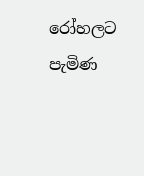රෝහලට පැමිණ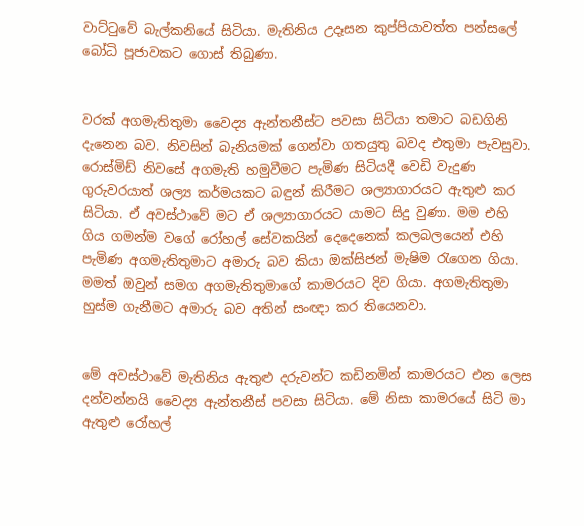වාට්ටුවේ බැල්කනියේ සිටියා. මැතිනිය උදෑසන කුප්පියාවත්ත පන්සලේ බෝධි පූජාවකට ගොස් තිබුණා.


වරක් අගමැතිතුමා වෛද්‍ය ඇන්තනීස්ට පවසා සිටියා තමාට බඩගිනි දැනෙන බව. නිවසින් බැනියමක් ගෙන්වා ගතයුතු බවද එතුමා පැවසුවා. රොස්මිඩ් නිවසේ අගමැති හමුවීමට පැමිණ සිටියදී වෙඩි වැදුණ ගුරුවරයාත් ශල්‍ය කර්මයකට බඳුන් කිරීමට ශල්‍යාගාරයට ඇතුළු කර සිටියා. ඒ අවස්ථාවේ මට ඒ ශල්‍යාගාරයට යාමට සිදු වුණා. මම එහි ගිය ගමන්ම වගේ රෝහල් සේවකයින් දෙදෙනෙක් කලබලයෙන් එහි පැමිණ අගමැතිතුමාට අමාරු බව කියා ඔක්සිජන් මැෂිම රැගෙන ගියා. මමත් ඔවුන් සමග අගමැතිතුමාගේ කාමරයට දිව ගියා. අගමැතිතුමා හුස්ම ගැනීමට අමාරු බව අතින් සංඥා කර තියෙනවා.


මේ අවස්ථාවේ මැතිනිය ඇතුළු දරුවන්ට කඩිනමින් කාමරයට එන ලෙස දන්වන්නයි වෛද්‍ය ඇන්තනීස් පවසා සිටියා. මේ නිසා කාමරයේ සිටි මා ඇතුළු රෝහල්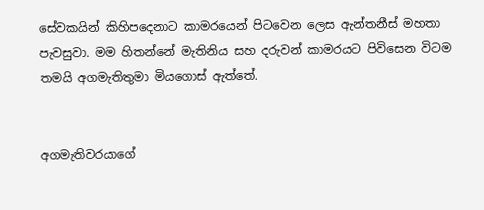සේවකයින් කිහිපදෙනාට කාමරයෙන් පිටවෙන ලෙස ඇන්තනීස් මහතා පැවසුවා. මම හිතන්නේ මැතිනිය සහ දරුවන් කාමරයට පිවිසෙන විටම තමයි අගමැතිතුමා මියගොස් ඇත්තේ.


අගමැතිවරයාගේ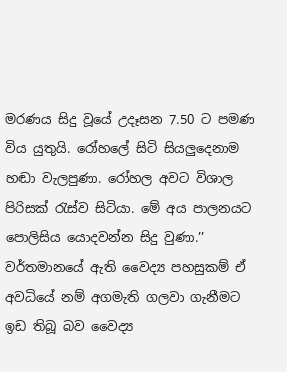මරණය සිදු වූයේ උදෑසන 7.50 ට පමණ විය යුතුයි. රෝහලේ සිටි සියලුදෙනාම හඬා වැලපුණා. රෝහල අවට විශාල පිරිසක් රැස්ව සිටියා. මේ අය පාලනයට පොලිසිය යොදවන්න සිදු වුණා.’’
වර්තමානයේ ඇති වෛද්‍ය පහසුකම් ඒ අවධියේ නම් අගමැති ගලවා ගැනීමට ඉඩ තිබූ බව වෛද්‍ය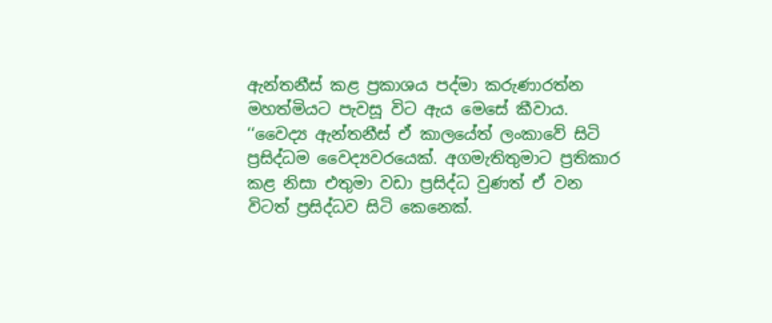ඇන්තනීස් කළ ප්‍රකාශය පද්මා කරුණාරත්න මහත්මියට පැවසූ විට ඇය මෙසේ කීවාය.
‘‘වෛද්‍ය ඇන්තනීස් ඒ කාලයේත් ලංකාවේ සිටි ප්‍රසිද්ධම වෛද්‍යවරයෙක්. අගමැතිතුමාට ප්‍රතිකාර කළ නිසා එතුමා වඩා ප්‍රසිද්ධ වුණත් ඒ වන විටත් ප්‍රසිද්ධව සිටි කෙනෙක්.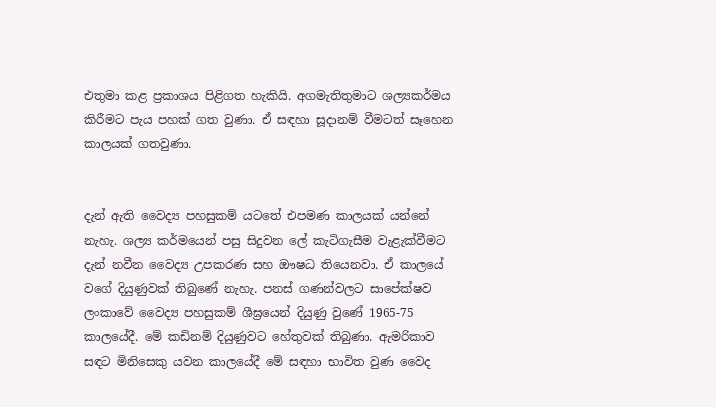එතුමා කළ ප්‍රකාශය පිළිගත හැකියි. අගමැතිතුමාට ශල්‍යකර්මය කිරීමට පැය පහක් ගත වුණා. ඒ සඳහා සූදානම් වීමටත් සෑහෙන කාලයක් ගතවුණා.


දැන් ඇති වෛද්‍ය පහසුකම් යටතේ එපමණ කාලයක් යන්නේ නැහැ. ශල්‍ය කර්මයෙන් පසු සිදුවන ලේ කැටිගැසීම වැළැක්වීමට දැන් නවීන වෛද්‍ය උපකරණ සහ ඖෂධ තියෙනවා. ඒ කාලයේ වගේ දියුණුවක් තිබුණේ නැහැ. පනස් ගණන්වලට සාපේක්ෂව ලංකාවේ වෛද්‍ය පහසුකම් ශීඝ්‍රයෙන් දියුණු වුණේ 1965-75 කාලයේදී. මේ කඩිනම් දියුණුවට හේතුවක් තිබුණා. ඇමරිකාව සඳට මිනිසෙකු යවන කාලයේදී මේ සඳහා භාවිත වුණ වෛද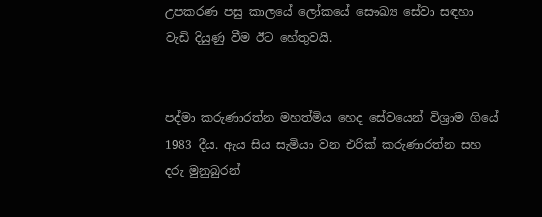උපකරණ පසු කාලයේ ලෝකයේ සෞඛ්‍ය සේවා සඳහා වැඩි දියුණු වීම ඊට හේතුවයි.


පද්මා කරුණාරත්න මහත්මිය හෙද සේවයෙන් විශ්‍රාම ගියේ 1983 දීය. ඇය සිය සැමියා වන එරික් කරුණාරත්න සහ දරු මුනුබුරන්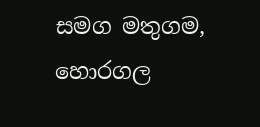සමග මතුගම, හොරගල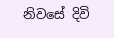නිවසේ දිවි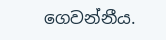ගෙවන්නීය.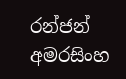රන්ජන් අමරසිංහ